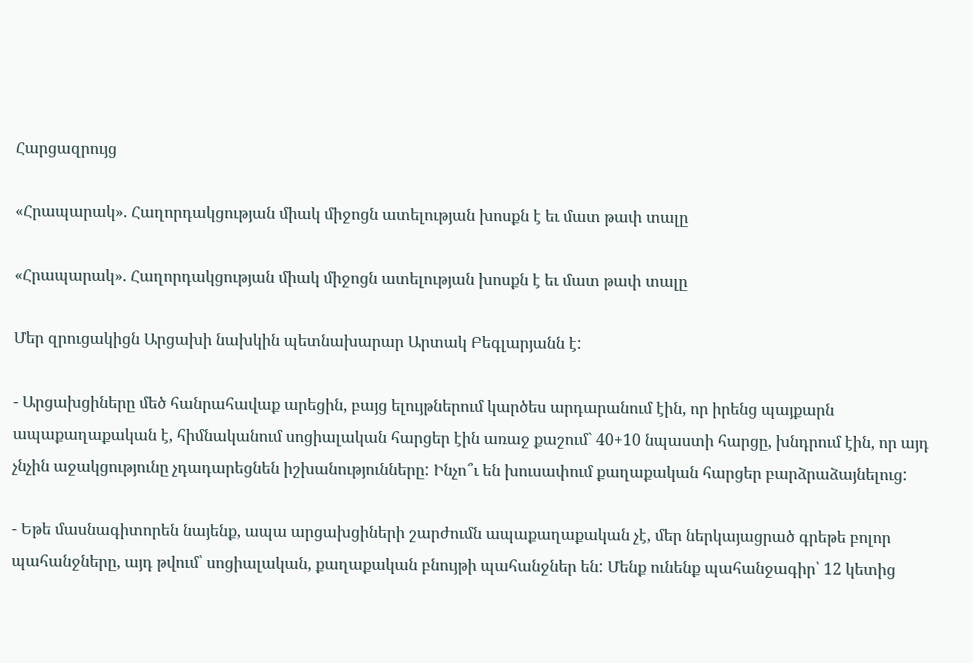Հարցազրույց

«Հրապարակ». Հաղորդակցության միակ միջոցն ատելության խոսքն է եւ մատ թափ տալը

«Հրապարակ». Հաղորդակցության միակ միջոցն ատելության խոսքն է եւ մատ թափ տալը

Մեր զրուցակիցն Արցախի նախկին պետնախարար Արտակ Բեգլարյանն է:

- Արցախցիները մեծ հանրահավաք արեցին, բայց ելույթներում կարծես արդարանում էին, որ իրենց պայքարն ապաքաղաքական է, հիմնականում սոցիալական հարցեր էին առաջ քաշում` 40+10 նպաստի հարցը, խնդրում էին, որ այդ չնչին աջակցությունը չդադարեցնեն իշխանությունները: Ինչո՞ւ են խուսափում քաղաքական հարցեր բարձրաձայնելուց:

- Եթե մասնագիտորեն նայենք, ապա արցախցիների շարժումն ապաքաղաքական չէ, մեր ներկայացրած գրեթե բոլոր պահանջները, այդ թվում՝ սոցիալական, քաղաքական բնույթի պահանջներ են: Մենք ունենք պահանջագիր՝ 12 կետից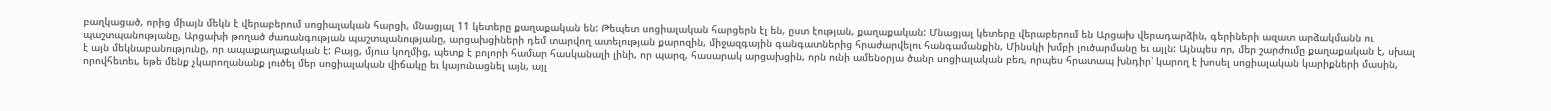բաղկացած, որից միայն մեկն է վերաբերում սոցիալական հարցի, մնացյալ 11 կետերը քաղաքական են: Թեպետ սոցիալական հարցերն էլ են, ըստ էության, քաղաքական: Մնացյալ կետերը վերաբերում են Արցախ վերադարձին, գերիների ազատ արձակմանն ու պաշտպանությանը, Արցախի թողած ժառանգության պաշտպանությանը, արցախցիների դեմ տարվող ատելության քարոզին, միջազգային գանգատներից հրաժարվելու հանգամանքին, Մինսկի խմբի լուծարմանը եւ այլն: Այնպես որ, մեր շարժումը քաղաքական է, սխալ է այն մեկնաբանությունը, որ ապաքաղաքական է: Բայց, մյուս կողմից, պետք է բոլորի համար հասկանալի լինի, որ պարզ, հասարակ արցախցին, որն ունի ամենօրյա ծանր սոցիալական բեռ, որպես հրատապ խնդիր՝ կարող է խոսել սոցիալական կարիքների մասին, որովհետեւ, եթե մենք չկարողանանք լուծել մեր սոցիալական վիճակը եւ կայունացնել այն, այլ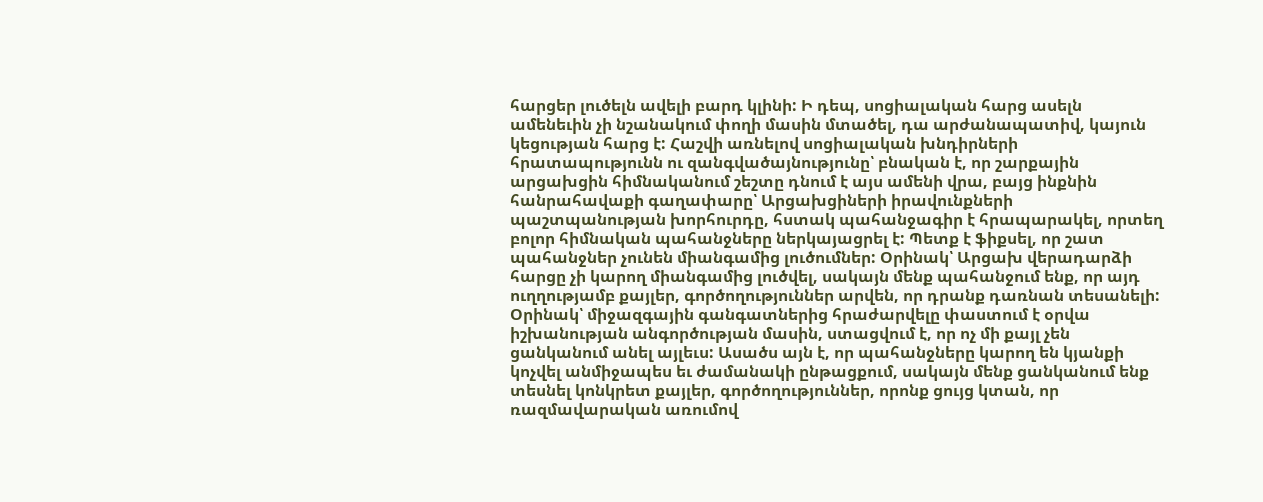հարցեր լուծելն ավելի բարդ կլինի: Ի դեպ, սոցիալական հարց ասելն ամենեւին չի նշանակում փողի մասին մտածել, դա արժանապատիվ, կայուն կեցության հարց է: Հաշվի առնելով սոցիալական խնդիրների հրատապությունն ու զանգվածայնությունը՝ բնական է, որ շարքային արցախցին հիմնականում շեշտը դնում է այս ամենի վրա, բայց ինքնին հանրահավաքի գաղափարը՝ Արցախցիների իրավունքների պաշտպանության խորհուրդը, հստակ պահանջագիր է հրապարակել, որտեղ բոլոր հիմնական պահանջները ներկայացրել է: Պետք է ֆիքսել, որ շատ պահանջներ չունեն միանգամից լուծումներ: Օրինակ՝ Արցախ վերադարձի հարցը չի կարող միանգամից լուծվել, սակայն մենք պահանջում ենք, որ այդ ուղղությամբ քայլեր, գործողություններ արվեն, որ դրանք դառնան տեսանելի: Օրինակ՝ միջազգային գանգատներից հրաժարվելը փաստում է օրվա իշխանության անգործության մասին, ստացվում է, որ ոչ մի քայլ չեն ցանկանում անել այլեւս: Ասածս այն է, որ պահանջները կարող են կյանքի կոչվել անմիջապես եւ ժամանակի ընթացքում, սակայն մենք ցանկանում ենք տեսնել կոնկրետ քայլեր, գործողություններ, որոնք ցույց կտան, որ ռազմավարական առումով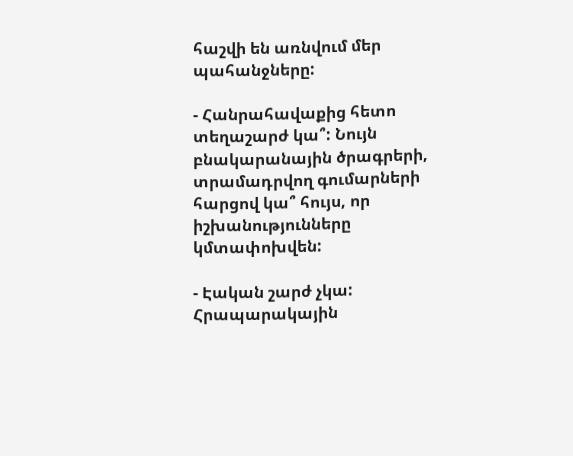հաշվի են առնվում մեր պահանջները:

- Հանրահավաքից հետո տեղաշարժ կա՞: Նույն բնակարանային ծրագրերի, տրամադրվող գումարների հարցով կա՞ հույս, որ իշխանությունները կմտափոխվեն:

- Էական շարժ չկա: Հրապարակային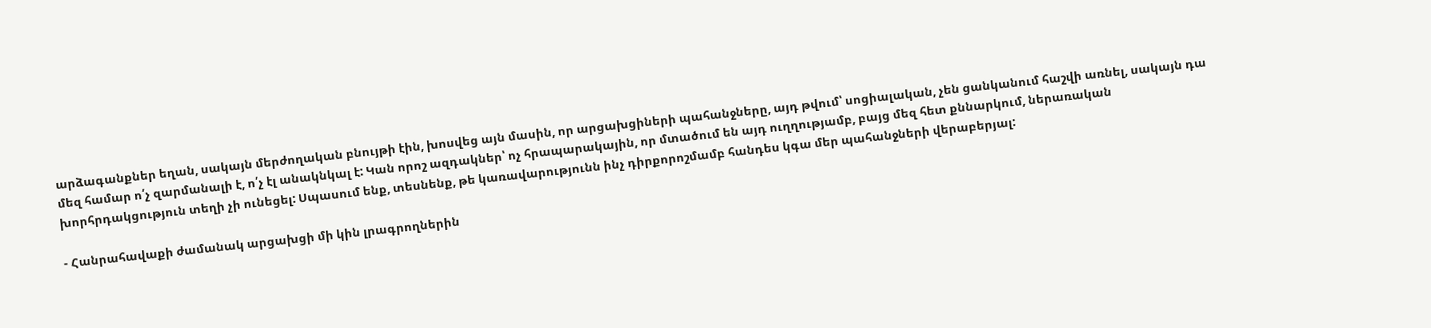արձագանքներ եղան, սակայն մերժողական բնույթի էին, խոսվեց այն մասին, որ արցախցիների պահանջները, այդ թվում՝ սոցիալական, չեն ցանկանում հաշվի առնել, սակայն դա մեզ համար ո՛չ զարմանալի է, ո՛չ էլ անակնկալ է: Կան որոշ ազդակներ՝ ոչ հրապարակային, որ մտածում են այդ ուղղությամբ, բայց մեզ հետ քննարկում, ներառական խորհրդակցություն տեղի չի ունեցել: Սպասում ենք, տեսնենք, թե կառավարությունն ինչ դիրքորոշմամբ հանդես կգա մեր պահանջների վերաբերյալ:

- Հանրահավաքի ժամանակ արցախցի մի կին լրագրողներին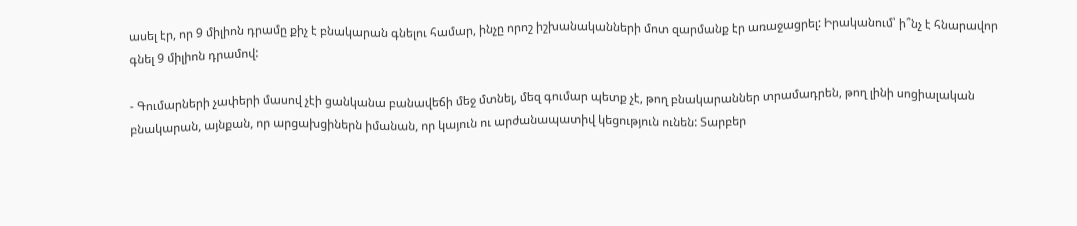ասել էր, որ 9 միլիոն դրամը քիչ է բնակարան գնելու համար, ինչը որոշ իշխանականների մոտ զարմանք էր առաջացրել: Իրականում՝ ի՞նչ է հնարավոր գնել 9 միլիոն դրամով:

- Գումարների չափերի մասով չէի ցանկանա բանավեճի մեջ մտնել, մեզ գումար պետք չէ, թող բնակարաններ տրամադրեն, թող լինի սոցիալական բնակարան, այնքան, որ արցախցիներն իմանան, որ կայուն ու արժանապատիվ կեցություն ունեն: Տարբեր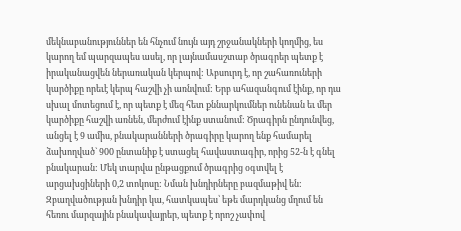մեկնաբանություններ են հնչում նույն այդ շրջանակների կողմից, ես կարող եմ պարզապես ասել, որ լայնամասշտաբ ծրագրեր պետք է իրականացվեն ներառական կերպով: Աբսուրդ է, որ շահառուների կարծիքը որեւէ կերպ հաշվի չի առնվում: Երբ ահազանգում էինք, որ դա սխալ մոտեցում է, որ պետք է մեզ հետ քննարկումներ ունենան եւ մեր կարծիքը հաշվի առնեն, մերժում էինք ստանում: Ծրագիրն ընդունվեց, անցել է 9 ամիս, բնակարանների ծրագիրը կարող ենք համարել ձախողված` 900 ընտանիք է ստացել հավաստագիր, որից 52-ն է գնել բնակարան: Մեկ տարվա ընթացքում ծրագրից օգտվել է արցախցիների 0,2 տոկոսը: Նման խնդիրները բազմաթիվ են: Զբաղվածության խնդիր կա, հատկապես՝ եթե մարդկանց մղում են հեռու մարզային բնակավայրեր, պետք է որոշ չափով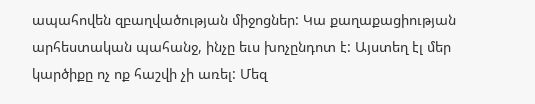ապահովեն զբաղվածության միջոցներ: Կա քաղաքացիության արհեստական պահանջ, ինչը եւս խոչընդոտ է: Այստեղ էլ մեր կարծիքը ոչ ոք հաշվի չի առել: Մեզ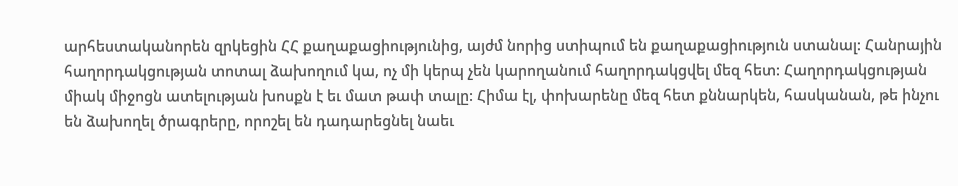արհեստականորեն զրկեցին ՀՀ քաղաքացիությունից, այժմ նորից ստիպում են քաղաքացիություն ստանալ: Հանրային հաղորդակցության տոտալ ձախողում կա, ոչ մի կերպ չեն կարողանում հաղորդակցվել մեզ հետ: Հաղորդակցության միակ միջոցն ատելության խոսքն է եւ մատ թափ տալը: Հիմա էլ, փոխարենը մեզ հետ քննարկեն, հասկանան, թե ինչու են ձախողել ծրագրերը, որոշել են դադարեցնել նաեւ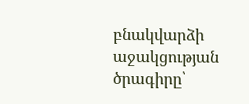բնակվարձի աջակցության ծրագիրը՝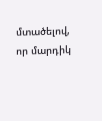մտածելով, որ մարդիկ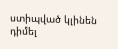ստիպված կլինեն դիմել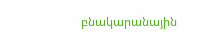բնակարանային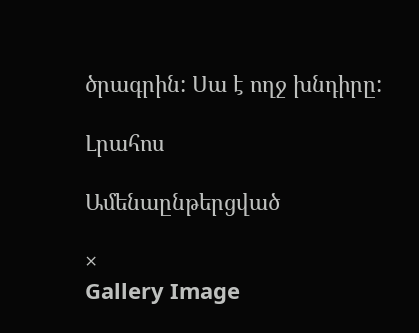ծրագրին: Սա է ողջ խնդիրը:

Լրահոս

Ամենաընթերցված

×
Gallery Image